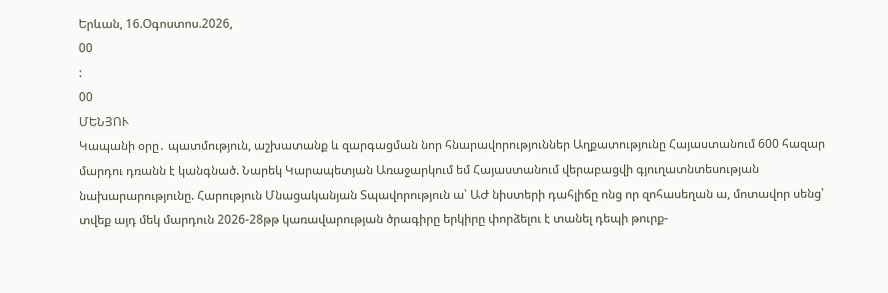Երևան, 16.Օգոստոս.2026,
00
:
00
ՄԵՆՅՈՒ
Կապանի օրը․ պատմություն, աշխատանք և զարգացման նոր հնարավորություններ Աղքատությունը Հայաստանում 600 հազար մարդու դռանն է կանգնած. Նարեկ Կարապետյան Առաջարկում եմ Հայաստանում վերաբացվի գյուղատնտեսության նախարարությունը. Հարություն Մնացականյան Տպավորություն ա՝ ԱԺ նիստերի դահլիճը ոնց որ զոհասեղան ա, մոտավոր սենց՝ տվեք այդ մեկ մարդուն 2026-28թթ կառավարության ծրագիրը երկիրը փորձելու է տանել դեպի թուրք-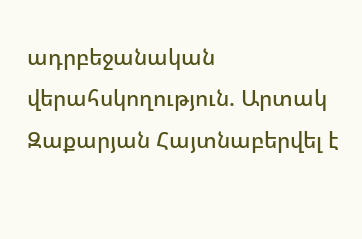ադրբեջանական վերահսկողություն. Արտակ Զաքարյան Հայտնաբերվել է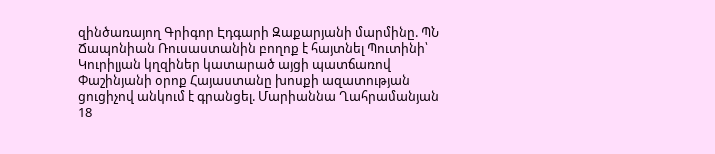զինծառայող Գրիգոր Էդգարի Զաքարյանի մարմինը. ՊՆ Ճապոնիան Ռուսաստանին բողոք է հայտնել Պուտինի՝ Կուրիլյան կղզիներ կատարած այցի պատճառով Փաշինյանի օրոք Հայաստանը խոսքի ազատության ցուցիչով անկում է գրանցել. Մարիաննա Ղահրամանյան 18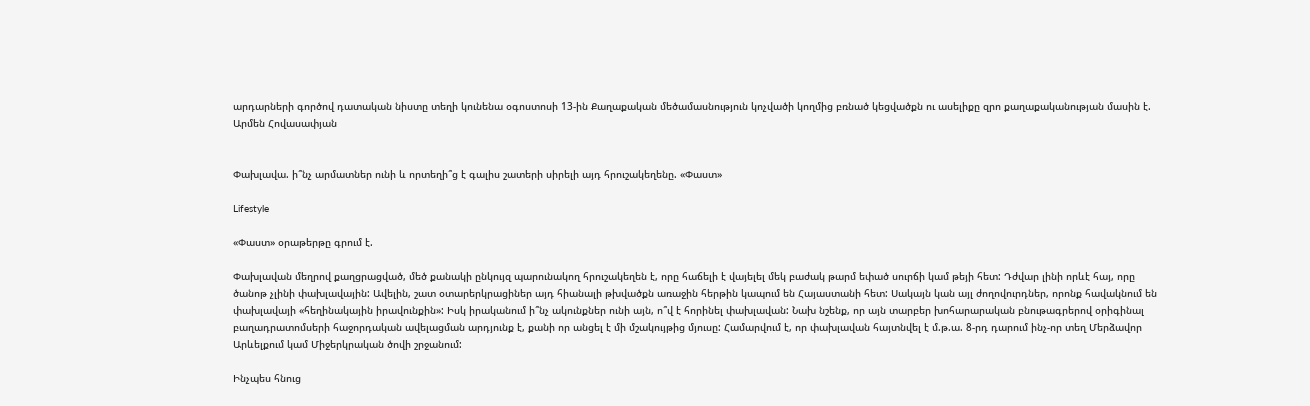արդարների գործով դատական նիստը տեղի կունենա օգոստոսի 13-ին Քաղաքական մեծամասնություն կոչվածի կողմից բռնած կեցվածքն ու ասելիքը զրո քաղաքականության մասին է. Արմեն Հովասափյան


Փախլավա. ի՞նչ արմատներ ունի և որտեղի՞ց է գալիս շատերի սիրելի այդ հրուշակեղենը. «Փաստ»

Lifestyle

«Փաստ» օրաթերթը գրում է.

Փախլավան մեղրով քաղցրացված, մեծ քանակի ընկույզ պարունակող հրուշակեղեն է, որը հաճելի է վայելել մեկ բաժակ թարմ եփած սուրճի կամ թեյի հետ: Դժվար լինի որևէ հայ, որը ծանոթ չլինի փախլավային: Ավելին, շատ օտարերկրացիներ այդ հիանալի թխվածքն առաջին հերթին կապում են Հայաստանի հետ: Սակայն կան այլ ժողովուրդներ, որոնք հավակնում են փախլավայի «հեղինակային իրավունքին»: Իսկ իրականում ի՞նչ ակունքներ ունի այն, ո՞վ է հորինել փախլավան: Նախ նշենք, որ այն տարբեր խոհարարական բնութագրերով օրիգինալ բաղադրատոմսերի հաջորդական ավելացման արդյունք է, քանի որ անցել է մի մշակույթից մյուսը: Համարվում է, որ փախլավան հայտնվել է մ.թ.ա. 8-րդ դարում ինչ-որ տեղ Մերձավոր Արևելքում կամ Միջերկրական ծովի շրջանում:

Ինչպես հնուց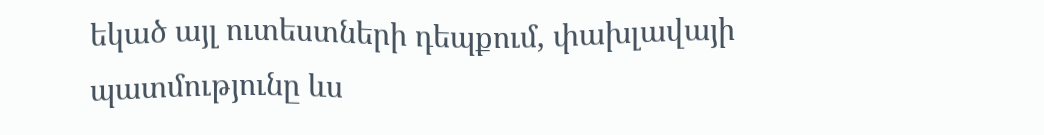եկած այլ ուտեստների դեպքում, փախլավայի պատմությունը ևս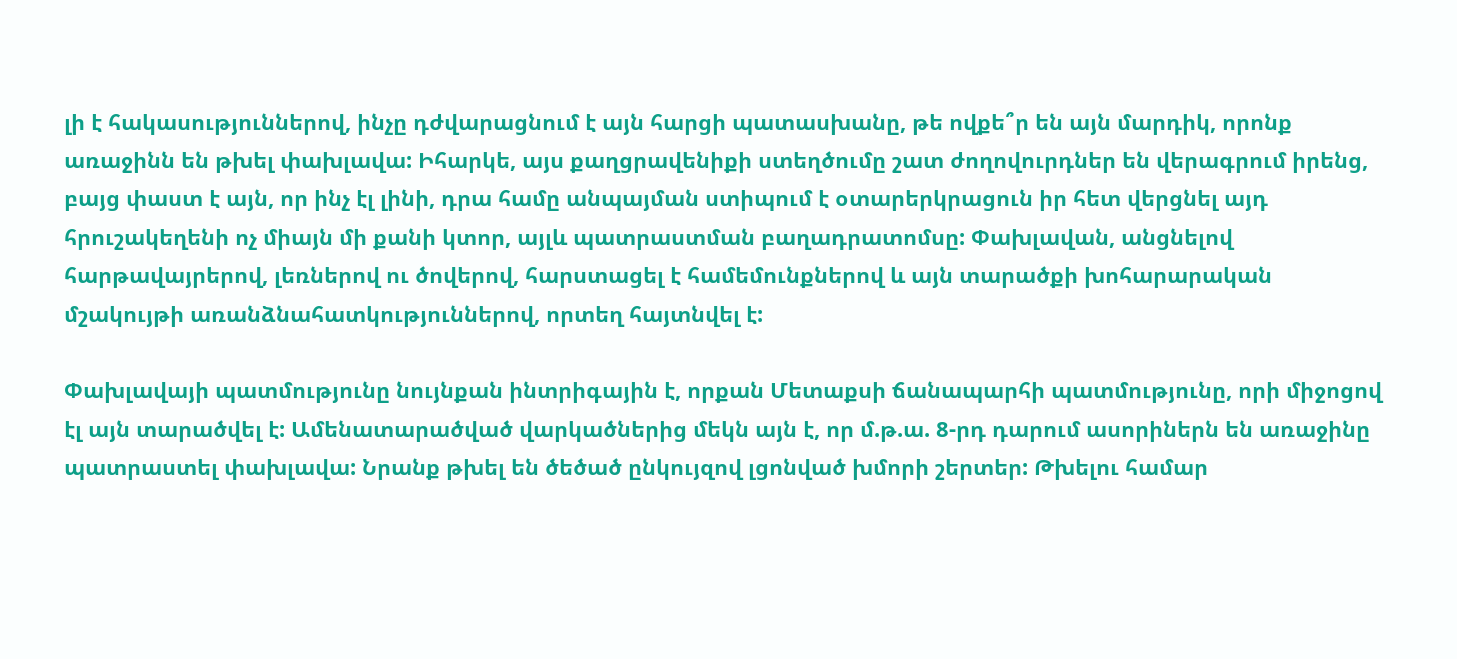լի է հակասություններով, ինչը դժվարացնում է այն հարցի պատասխանը, թե ովքե՞ր են այն մարդիկ, որոնք առաջինն են թխել փախլավա: Իհարկե, այս քաղցրավենիքի ստեղծումը շատ ժողովուրդներ են վերագրում իրենց, բայց փաստ է այն, որ ինչ էլ լինի, դրա համը անպայման ստիպում է օտարերկրացուն իր հետ վերցնել այդ հրուշակեղենի ոչ միայն մի քանի կտոր, այլև պատրաստման բաղադրատոմսը: Փախլավան, անցնելով հարթավայրերով, լեռներով ու ծովերով, հարստացել է համեմունքներով և այն տարածքի խոհարարական մշակույթի առանձնահատկություններով, որտեղ հայտնվել է:

Փախլավայի պատմությունը նույնքան ինտրիգային է, որքան Մետաքսի ճանապարհի պատմությունը, որի միջոցով էլ այն տարածվել է: Ամենատարածված վարկածներից մեկն այն է, որ մ.թ.ա. 8-րդ դարում ասորիներն են առաջինը պատրաստել փախլավա: Նրանք թխել են ծեծած ընկույզով լցոնված խմորի շերտեր: Թխելու համար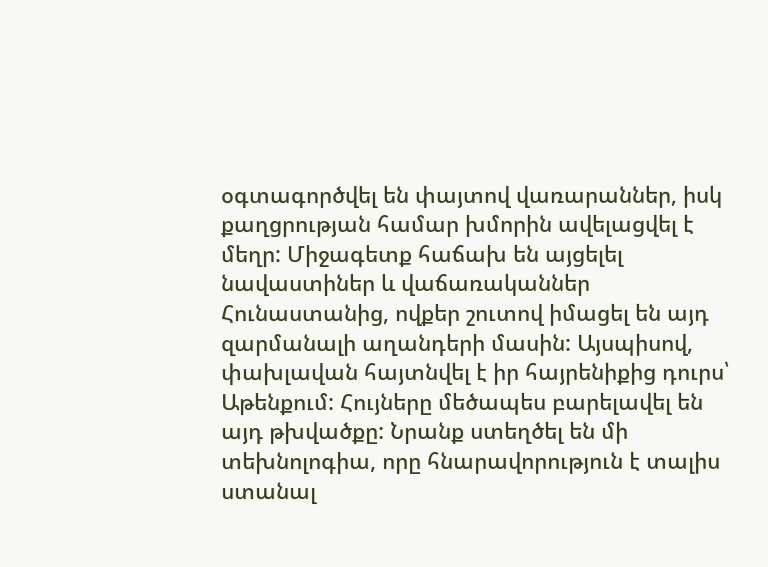օգտագործվել են փայտով վառարաններ, իսկ քաղցրության համար խմորին ավելացվել է մեղր: Միջագետք հաճախ են այցելել նավաստիներ և վաճառականներ Հունաստանից, ովքեր շուտով իմացել են այդ զարմանալի աղանդերի մասին: Այսպիսով, փախլավան հայտնվել է իր հայրենիքից դուրս՝ Աթենքում: Հույները մեծապես բարելավել են այդ թխվածքը: Նրանք ստեղծել են մի տեխնոլոգիա, որը հնարավորություն է տալիս ստանալ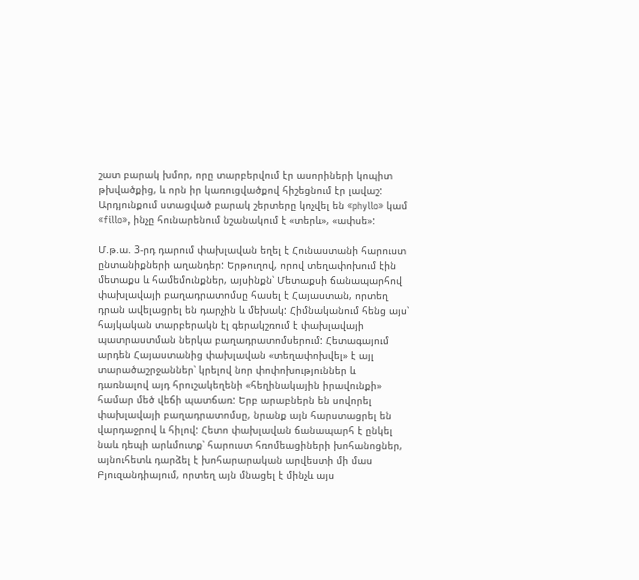շատ բարակ խմոր, որը տարբերվում էր ասորիների կոպիտ թխվածքից, և որն իր կառուցվածքով հիշեցնում էր լավաշ: Արդյունքում ստացված բարակ շերտերը կոչվել են «phyllo» կամ «fillo», ինչը հունարենում նշանակում է «տերև», «ափսե»:

Մ.թ.ա. 3-րդ դարում փախլավան եղել է Հունաստանի հարուստ ընտանիքների աղանդեր: Երթուղով, որով տեղափոխում էին մետաքս և համեմունքներ, այսինքն՝ Մետաքսի ճանապարհով փախլավայի բաղադրատոմսը հասել է Հայաստան, որտեղ դրան ավելացրել են դարչին և մեխակ: Հիմնականում հենց այս՝ հայկական տարբերակն էլ գերակշռում է փախլավայի պատրաստման ներկա բաղադրատոմսերում: Հետագայում արդեն Հայաստանից փախլավան «տեղափոխվել» է այլ տարածաշրջաններ՝ կրելով նոր փոփոխություններ և դառնալով այդ հրուշակեղենի «հեղինակային իրավունքի» համար մեծ վեճի պատճառ: Երբ արաբներն են սովորել փախլավայի բաղադրատոմսը, նրանք այն հարստացրել են վարդաջրով և հիլով: Հետո փախլավան ճանապարհ է ընկել նաև դեպի արևմուտք՝ հարուստ հռոմեացիների խոհանոցներ, այնուհետև դարձել է խոհարարական արվեստի մի մաս Բյուզանդիայում, որտեղ այն մնացել է մինչև այս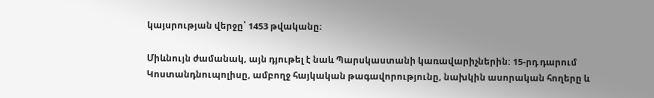կայսրության վերջը՝ 1453 թվականը։

Միևնույն ժամանակ, այն դյութել է նաև Պարսկաստանի կառավարիչներին: 15-րդ դարում Կոստանդնուպոլիսը, ամբողջ հայկական թագավորությունը, նախկին ասորական հողերը և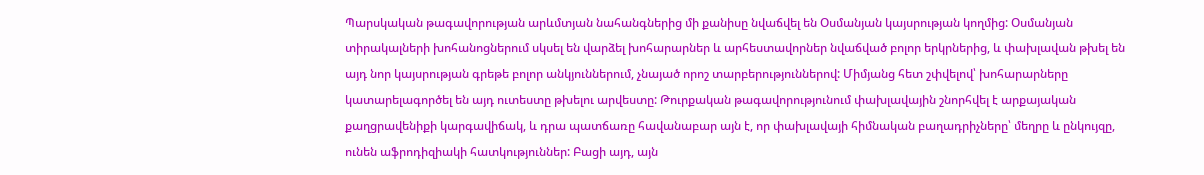Պարսկական թագավորության արևմտյան նահանգներից մի քանիսը նվաճվել են Օսմանյան կայսրության կողմից: Օսմանյան տիրակալների խոհանոցներում սկսել են վարձել խոհարարներ և արհեստավորներ նվաճված բոլոր երկրներից, և փախլավան թխել են այդ նոր կայսրության գրեթե բոլոր անկյուններում, չնայած որոշ տարբերություններով: Միմյանց հետ շփվելով՝ խոհարարները կատարելագործել են այդ ուտեստը թխելու արվեստը: Թուրքական թագավորությունում փախլավային շնորհվել է արքայական քաղցրավենիքի կարգավիճակ, և դրա պատճառը հավանաբար այն է, որ փախլավայի հիմնական բաղադրիչները՝ մեղրը և ընկույզը, ունեն աֆրոդիզիակի հատկություններ: Բացի այդ, այն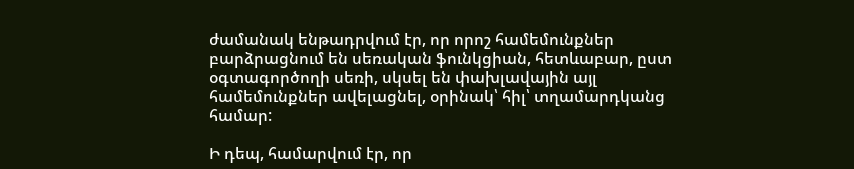ժամանակ ենթադրվում էր, որ որոշ համեմունքներ բարձրացնում են սեռական ֆունկցիան, հետևաբար, ըստ օգտագործողի սեռի, սկսել են փախլավային այլ համեմունքներ ավելացնել, օրինակ՝ հիլ՝ տղամարդկանց համար:

Ի դեպ, համարվում էր, որ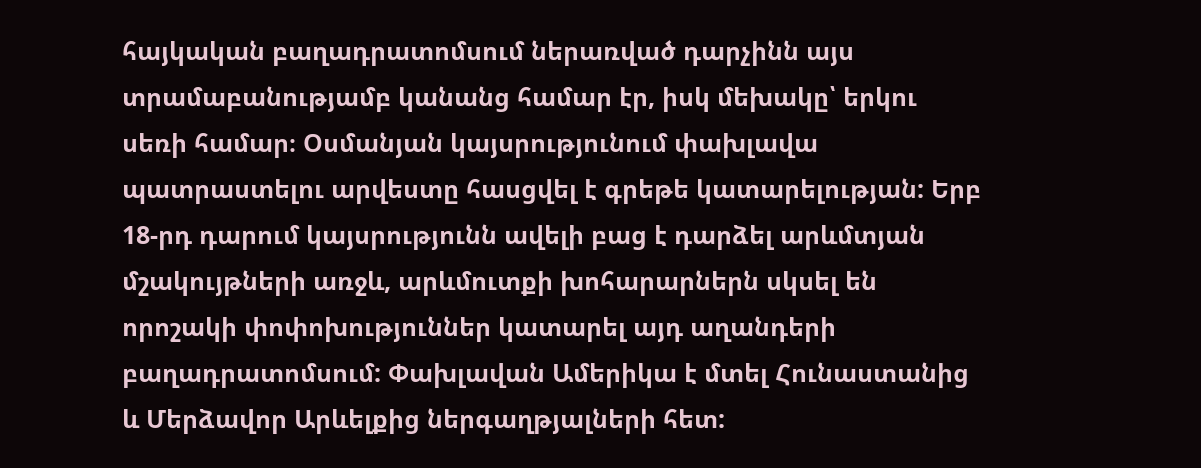հայկական բաղադրատոմսում ներառված դարչինն այս տրամաբանությամբ կանանց համար էր, իսկ մեխակը՝ երկու սեռի համար։ Օսմանյան կայսրությունում փախլավա պատրաստելու արվեստը հասցվել է գրեթե կատարելության: Երբ 18-րդ դարում կայսրությունն ավելի բաց է դարձել արևմտյան մշակույթների առջև, արևմուտքի խոհարարներն սկսել են որոշակի փոփոխություններ կատարել այդ աղանդերի բաղադրատոմսում: Փախլավան Ամերիկա է մտել Հունաստանից և Մերձավոր Արևելքից ներգաղթյալների հետ: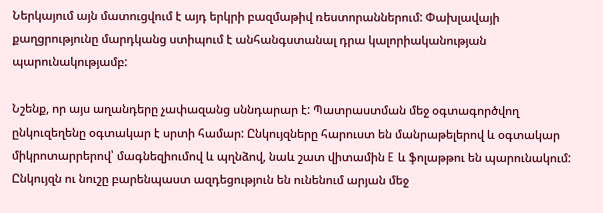Ներկայում այն մատուցվում է այդ երկրի բազմաթիվ ռեստորաններում: Փախլավայի քաղցրությունը մարդկանց ստիպում է անհանգստանալ դրա կալորիականության պարունակությամբ:

Նշենք, որ այս աղանդերը չափազանց սննդարար է: Պատրաստման մեջ օգտագործվող ընկուզեղենը օգտակար է սրտի համար: Ընկույզները հարուստ են մանրաթելերով և օգտակար միկրոտարրերով՝ մագնեզիումով և պղնձով, նաև շատ վիտամին E և ֆոլաթթու են պարունակում: Ընկույզն ու նուշը բարենպաստ ազդեցություն են ունենում արյան մեջ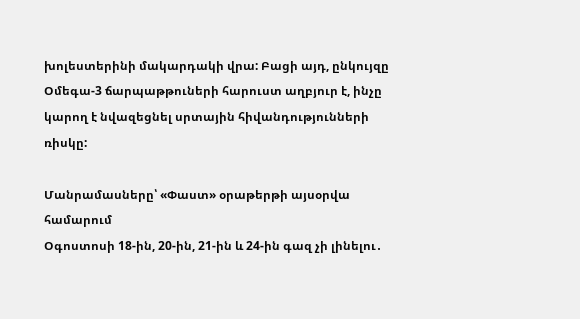խոլեստերինի մակարդակի վրա: Բացի այդ, ընկույզը Օմեգա-3 ճարպաթթուների հարուստ աղբյուր է, ինչը կարող է նվազեցնել սրտային հիվանդությունների ռիսկը:

Մանրամասները՝ «Փաստ» օրաթերթի այսօրվա համարում
Օգոստոսի 18-ին, 20-ին, 21-ին և 24-ին գազ չի լինելու․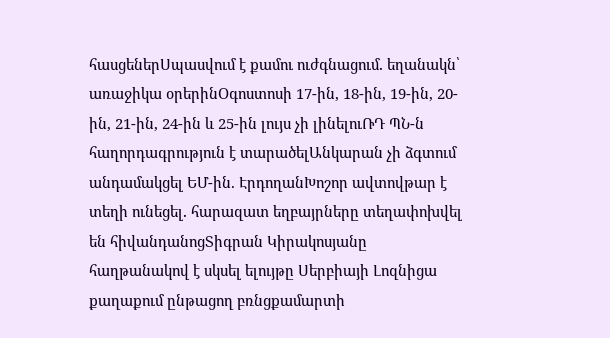հասցեներՍպասվում է քամու ուժգնացում․ եղանակն՝ առաջիկա օրերինՕգոստոսի 17-ին, 18-ին, 19-ին, 20-ին, 21-ին, 24-ին և 25-ին լույս չի լինելուՌԴ ՊՆ-ն հաղորդագրություն է տարածելԱնկարան չի ձգտում անդամակցել ԵՄ-ին. ԷրդողանԽոշոր ավտովթար է տեղի ունեցել․ հարազատ եղբայրները տեղափոխվել են հիվանդանոցՏիգրան Կիրակոսյանը հաղթանակով է սկսել ելույթը Սերբիայի Լոզնիցա քաղաքում ընթացող բռնցքամարտի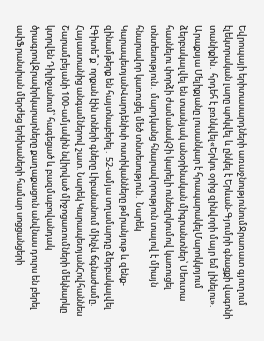Եվրոպայի երիտասարդների առաջնությունումՋրառատ գյուղում էլեկտրական լարը պոկվել և ընկել է Երևան-Գյումրի գնացքի վագոնի տանիքին․ հրդեհ է բռնկվել«Երկու օրից զինվորի մայր եմ լինելու». Արաքսյա Մելիքյանը լուսանկար է հրապարակելՄարոկկոյում ձերբակալվել են տասնյակ անօրինական միգրանտներ՝ Սեուտա հասնելու փորձի ժամանակՉի կարելի ունեզրկումով կառուցել տնտեսություն․ մարդկանց հնարավորություն տալով է միայն հնարավոր կառուցել մեծ տնտեսություն․ Նարեկ ԿարապետյանՎարդենիսի ոստիկանները թմրանյութ և զենք-զինամթերք են հայտնաբերել․ 52-ամյա տղամարդը ձերբակալվել էԳիտե՞ք` որքան էին տների գները Լիբանանում մինչև ճգնաժամը. Հայաստանից անգամներով շատ. Նարեկ ԿարապետյանՀովհաննես Շարամբեյանի 100-ամյակին նվիրված միջոցառումների մեկնարկը կտրվեն Դիլիջանում՝ հագեցած և բազմաբովանդակ ծրագրովՋրափրկարարները քաղաքացուն անվնաս դուրս են բերել ափՖրանսիան մերժեց երեխաների համար սոցցանցերի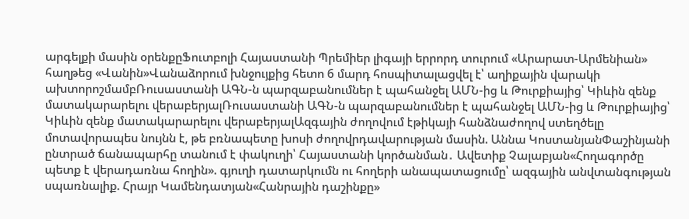արգելքի մասին օրենքըՖուտբոլի Հայաստանի Պրեմիեր լիգայի երրորդ տուրում «Արարատ-Արմենիան» հաղթեց «Վանին»Վանաձորում խնջույքից հետո 6 մարդ հոսպիտալացվել է՝ աղիքային վարակի ախտորոշմամբՌուսաստանի ԱԳՆ-ն պարզաբանումներ է պահանջել ԱՄՆ-ից և Թուրքիայից՝ Կիևին զենք մատակարարելու վերաբերյալՌուսաստանի ԱԳՆ-ն պարզաբանումներ է պահանջել ԱՄՆ-ից և Թուրքիայից՝ Կիևին զենք մատակարարելու վերաբերյալԱզգային ժողովում էթիկայի հանձնաժողով ստեղծելը մոտավորապես նույնն է, թե բռնապետը խոսի ժողովրդավարության մասին. Աննա ԿոստանյանՓաշինյանի ընտրած ճանապարհը տանում է փակուղի՝ Հայաստանի կործանման․ Ավետիք Չալաբյան«Հողագործը պետք է վերադառնա հողին». գյուղի դատարկումն ու հողերի անապատացումը՝ ազգային անվտանգության սպառնալիք. Հրայր Կամենդատյան«Հանրային դաշինքը»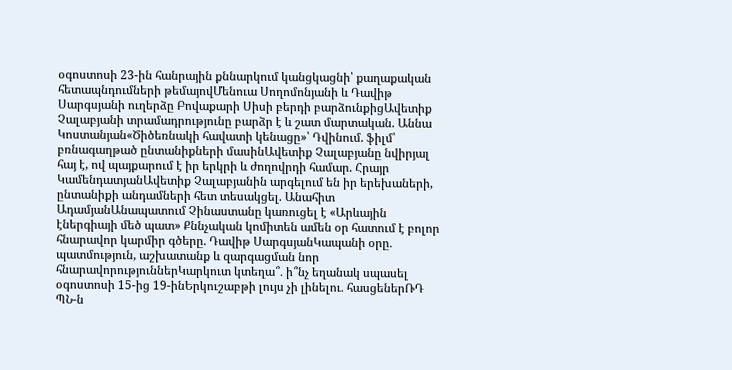օգոստոսի 23-ին հանրային քննարկում կանցկացնի՝ քաղաքական հետապնդումների թեմայովՄենուա Սողոմոնյանի և Դավիթ Սարգսյանի ուղերձը Բովաքարի Սիսի բերդի բարձունքիցԱվետիք Չալաբյանի տրամադրությունը բարձր է և շատ մարտական. Աննա Կոստանյան«Ծիծեռնակի հավատի կենացը»՝ Դվինում. ֆիլմ՝ բռնագաղթած ընտանիքների մասինԱվետիք Չալաբյանը նվիրյալ հայ է, ով պայքարում է իր երկրի և ժողովրդի համար. Հրայր ԿամենդատյանԱվետիք Չալաբյանին արգելում են իր երեխաների, ընտանիքի անդամների հետ տեսակցել. Անահիտ ԱդամյանԱնապատում Չինաստանը կառուցել է «Արևային էներգիայի մեծ պատ» Քննչական կոմիտեն ամեն օր հատում է բոլոր հնարավոր կարմիր գծերը. Դավիթ ՍարգսյանԿապանի օրը․ պատմություն, աշխատանք և զարգացման նոր հնարավորություններԿարկուտ կտեղա՞․ ի՞նչ եղանակ սպասել օգոստոսի 15-ից 19-ինԵրկուշաբթի լույս չի լինելու․ հասցեներՌԴ ՊՆ-ն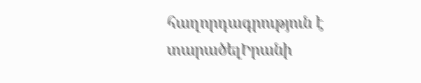հաղորդագրություն է տարածելԻրանի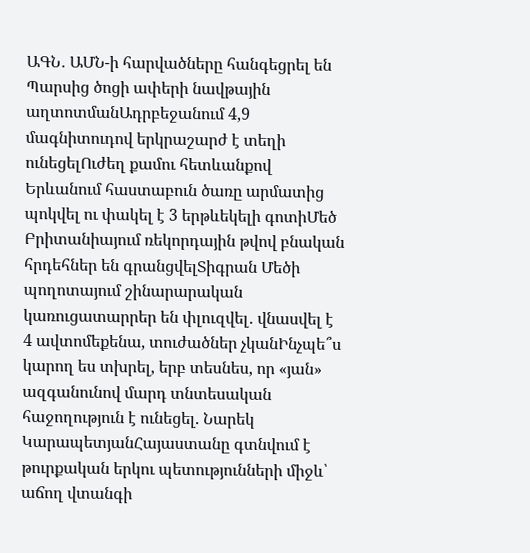ԱԳՆ․ ԱՄՆ-ի հարվածները հանգեցրել են Պարսից ծոցի ափերի նավթային աղտոտմանԱդրբեջանում 4,9 մագնիտուդով երկրաշարժ է տեղի ունեցելՈւժեղ քամու հետևանքով Երևանում հաստաբուն ծառը արմատից պոկվել ու փակել է 3 երթևեկելի գոտիՄեծ Բրիտանիայում ռեկորդային թվով բնական հրդեհներ են գրանցվելՏիգրան Մեծի պողոտայում շինարարական կառուցատարրեր են փլուզվել․ վնասվել է 4 ավտոմեքենա, տուժածներ չկանԻնչպե՞ս կարող ես տխրել, երբ տեսնես, որ «յան» ազգանունով մարդ տնտեսական հաջողություն է ունեցել. Նարեկ ԿարապետյանՀայաստանը գտնվում է թուրքական երկու պետությունների միջև՝ աճող վտանգի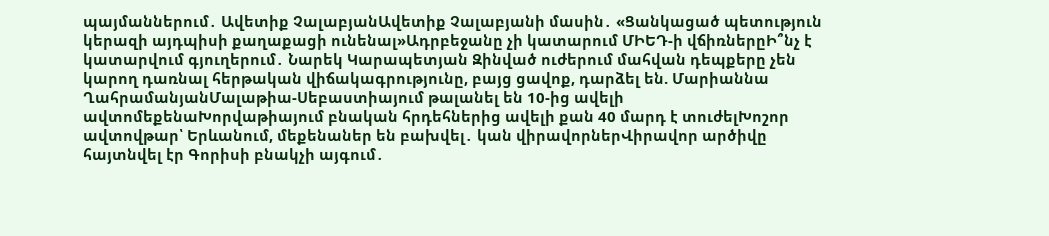պայմաններում․ Ավետիք ՉալաբյանԱվետիք Չալաբյանի մասին․ «Ցանկացած պետություն կերազի այդպիսի քաղաքացի ունենալ»Ադրբեջանը չի կատարում ՄԻԵԴ-ի վճիռներըԻ՞նչ է կատարվում գյուղերում․ Նարեկ Կարապետյան Զինված ուժերում մահվան դեպքերը չեն կարող դառնալ հերթական վիճակագրությունը, բայց ցավոք, դարձել են. Մարիաննա ՂահրամանյանՄալաթիա-Սեբաստիայում թալանել են 10-ից ավելի ավտոմեքենաԽորվաթիայում բնական հրդեհներից ավելի քան 40 մարդ է տուժելԽոշոր ավտովթար՝ Երևանում, մեքենաներ են բախվել․ կան վիրավորներՎիրավոր արծիվը հայտնվել էր Գորիսի բնակչի այգում․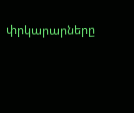փրկարարները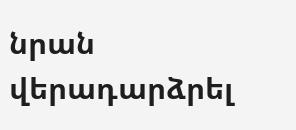նրան վերադարձրել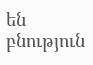են բնություն